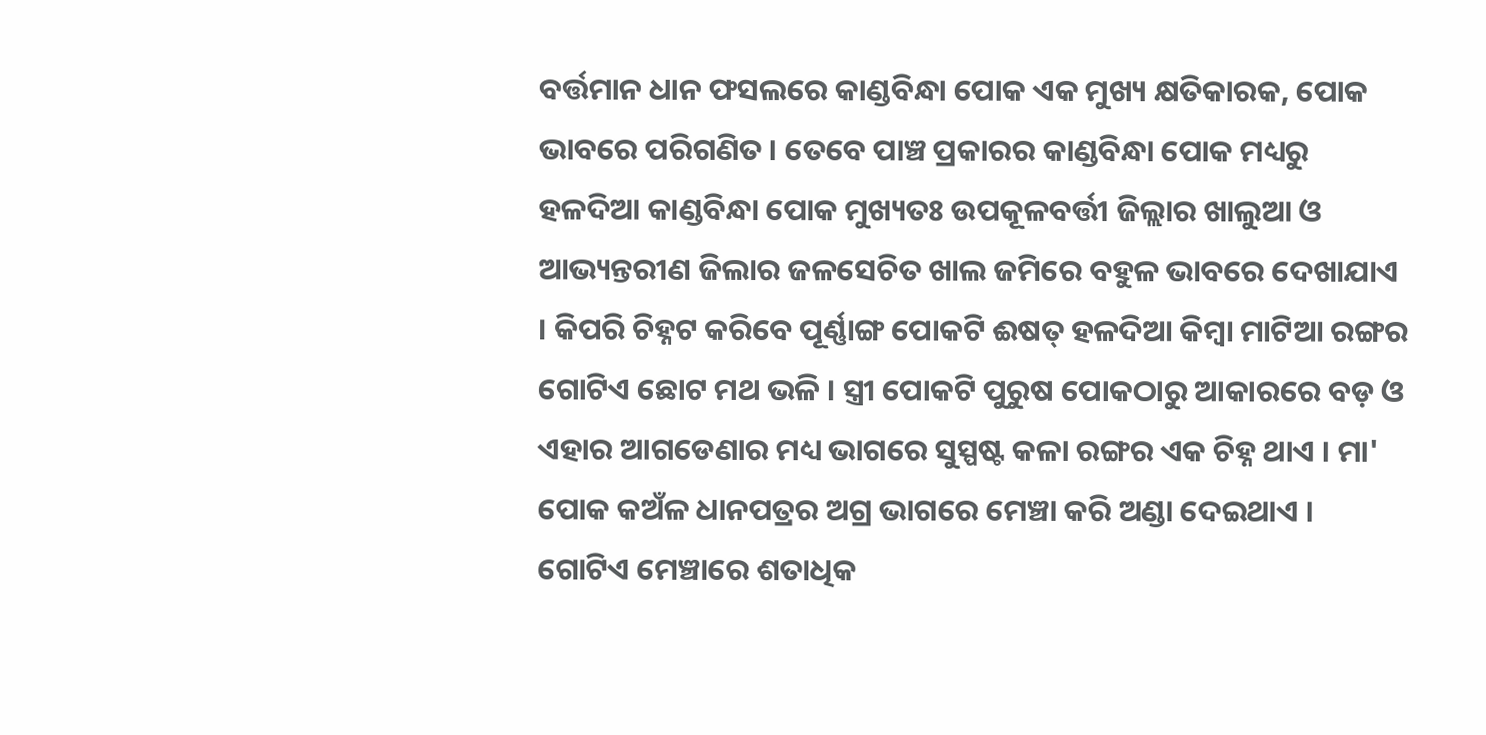ବର୍ତ୍ତମାନ ଧାନ ଫସଲରେ କାଣ୍ଡବିନ୍ଧା ପୋକ ଏକ ମୁଖ୍ୟ କ୍ଷତିକାରକ, ପୋକ ଭାବରେ ପରିଗଣିତ । ତେବେ ପାଞ୍ଚ ପ୍ରକାରର କାଣ୍ଡବିନ୍ଧା ପୋକ ମଧ୍ୟରୁ ହଳଦିଆ କାଣ୍ଡବିନ୍ଧା ପୋକ ମୁଖ୍ୟତଃ ଉପକୂଳବର୍ତ୍ତୀ ଜିଲ୍ଲାର ଖାଲୁଆ ଓ ଆଭ୍ୟନ୍ତରୀଣ ଜିଲାର ଜଳସେଚିତ ଖାଲ ଜମିରେ ବହୁଳ ଭାବରେ ଦେଖାଯାଏ । କିପରି ଚିହ୍ନଟ କରିବେ ପୂର୍ଣ୍ଣାଙ୍ଗ ପୋକଟି ଈଷତ୍ ହଳଦିଆ କିମ୍ବା ମାଟିଆ ରଙ୍ଗର ଗୋଟିଏ ଛୋଟ ମଥ ଭଳି । ସ୍ତ୍ରୀ ପୋକଟି ପୁରୁଷ ପୋକଠାରୁ ଆକାରରେ ବଡ଼ ଓ ଏହାର ଆଗଡେଣାର ମଧ୍ୟ ଭାଗରେ ସୁସ୍ପଷ୍ଟ କଳା ରଙ୍ଗର ଏକ ଚିହ୍ନ ଥାଏ । ମା' ପୋକ କଅଁଳ ଧାନପତ୍ରର ଅଗ୍ର ଭାଗରେ ମେଞ୍ଚା କରି ଅଣ୍ଡା ଦେଇଥାଏ । ଗୋଟିଏ ମେଞ୍ଚାରେ ଶତାଧିକ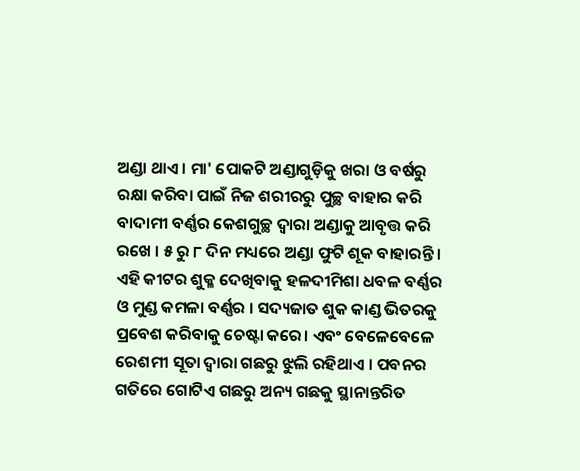ଅଣ୍ଡା ଥାଏ । ମା' ପୋକଟି ଅଣ୍ଡାଗୁଡ଼ିକୁ ଖରା ଓ ବର୍ଷରୁ ରକ୍ଷା କରିବା ପାଇଁ ନିଜ ଶରୀରରୁ ପୁଚ୍ଛ ବାହାର କରି ବାଦାମୀ ବର୍ଣ୍ଣର କେଶଗୁଚ୍ଛ ଦ୍ଵାରା ଅଣ୍ଡାକୁ ଆବୃତ୍ତ କରି ରଖେ । ୫ ରୁ ୮ ଦିନ ମଧ୍ୟରେ ଅଣ୍ଡା ଫୁଟି ଶୂକ ବାହାରନ୍ତି । ଏହି କୀଟର ଶୁକ୍ଳ ଦେଖିବାକୁ ହଳଦୀମିଶା ଧବଳ ବର୍ଣ୍ଣର ଓ ମୁଣ୍ଡ କମଳା ବର୍ଣ୍ଣର । ସଦ୍ୟଜାତ ଶୁକ କାଣ୍ଡ ଭିତରକୁ ପ୍ରବେଶ କରିବାକୁ ଚେଷ୍ଟା କରେ। ଏବଂ ବେଳେବେଳେ ରେଶମୀ ସୂତା ଦ୍ଵାରା ଗଛରୁ ଝୁଲି ରହିଥାଏ । ପବନର ଗତିରେ ଗୋଟିଏ ଗଛରୁ ଅନ୍ୟ ଗଛକୁ ସ୍ଥାନାନ୍ତରିତ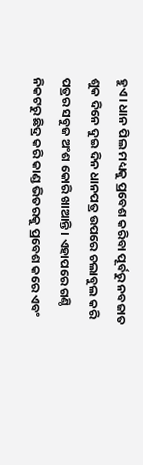ହୁଏ । ଧାନ ପିଲ ମଧ୍ୟକୁ ପ୍ରବେଶ କରିବା ପୂର୍ବରୁ ନବଜାତ ଶୁକ ଦିନେ ଦୁଇ ଦିନ ଧାନପତ୍ର ଉପରେ ଚଲାବୁଲ କରି ପତ୍ରର ସବୁଜ ଅଂଶ କୋରି ଖାଆନ୍ତି । ଏହାପରେ ଗଣ୍ଠି ନିକଟରୁ ଛିଦ୍ର କରି କାଣ୍ଡ ଭିତରକୁ ପ୍ରବେଶ କରେ ଏବଂ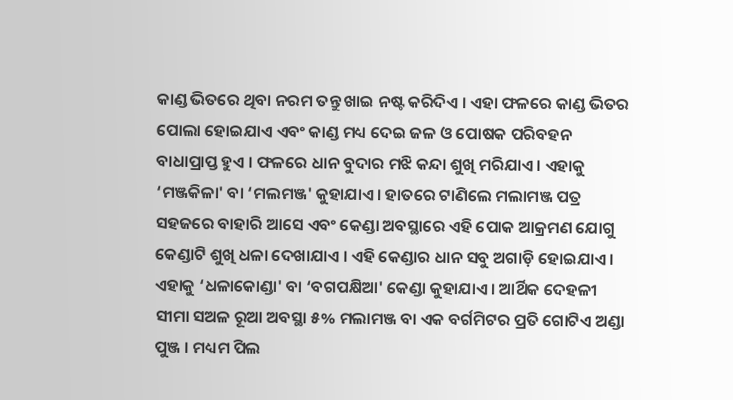କାଣ୍ଡ ଭିତରେ ଥିବା ନରମ ତନ୍ତୁ ଖାଇ ନଷ୍ଟ କରିଦିଏ । ଏହା ଫଳରେ କାଣ୍ଡ ଭିତର ପୋଲା ହୋଇଯାଏ ଏବଂ କାଣ୍ଡ ମଧ୍ୟ ଦେଇ ଜଳ ଓ ପୋଷକ ପରିବହନ ବାଧାପ୍ରାପ୍ତ ହୁଏ । ଫଳରେ ଧାନ ବୁଦାର ମଝି କନ୍ଦା ଶୁଖି ମରିଯାଏ । ଏହାକୁ ‘ମଞ୍ଜକିଳା' ବା ‘ମଲମଞ୍ଜ' କୁହାଯାଏ । ହାତରେ ଟାଣିଲେ ମଲାମଞ୍ଜ ପତ୍ର ସହଜରେ ବାହାରି ଆସେ ଏବଂ କେଣ୍ଡା ଅବସ୍ଥାରେ ଏହି ପୋକ ଆକ୍ରମଣ ଯୋଗୁ କେଣ୍ଡାଟି ଶୁଖି ଧଳା ଦେଖାଯାଏ । ଏହି କେଣ୍ଡାର ଧାନ ସବୁ ଅଗାଡ଼ି ହୋଇଯାଏ । ଏହାକୁ ‘ଧଳାକୋଣ୍ଡା' ବା ‘ବଗପକ୍ଷିଆ' କେଣ୍ଡା କୁହାଯାଏ । ଆର୍ଥିକ ଦେହଳୀ ସୀମା ସଅଳ ରୂଆ ଅବସ୍ଥା ୫% ମଲାମଞ୍ଜ ବା ଏକ ବର୍ଗମିଟର ପ୍ରତି ଗୋଟିଏ ଅଣ୍ଡା ପୁଞ୍ଜ । ମଧ୍ୟମ ପିଲ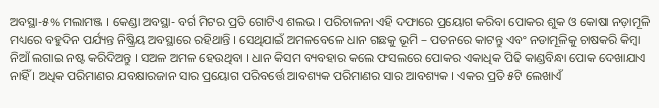ଅବସ୍ଥା-୫% ମଲାମଞ୍ଜ । କେଣ୍ଡା ଅବସ୍ଥା- ବର୍ଗ ମିଟର ପ୍ରତି ଗୋଟିଏ ଶଲଭ । ପରିଚାଳନା ଏହି ଦଫାରେ ପ୍ରୟୋଗ କରିବା ପୋକର ଶୁକ ଓ କୋଷା ନଡ଼ାମୂଳି ମଧ୍ୟରେ ବହୁଦିନ ପର୍ଯ୍ୟନ୍ତ ନିଷ୍କ୍ରିୟ ଅବସ୍ଥାରେ ରହିଥାନ୍ତି । ସେଥିଯାଇଁ ଅମଳବେଳେ ଧାନ ଗଛକୁ ଭୂମି – ପତନରେ କାଟନ୍ତୁ ଏବଂ ନଡାମୂଳିକୁ ଚାଷକରି କିମ୍ବା ନିଆଁ ଲଗାଇ ନଷ୍ଟ କରିଦିଅନ୍ତୁ । ସଅଳ ଅମଳ ହେଉଥିବା । ଧାନ କିସମ ବ୍ୟବହାର କଲେ ଫସଲରେ ପୋକର ଏକାଧିକ ପିଢି କାଣ୍ଡବିନ୍ଧା ପୋକ ଦେଖାଯାଏ ନାହିଁ । ଅଧିକ ପରିମାଣର ଯବକ୍ଷାରଜାନ ସାର ପ୍ରୟୋଗ ପରିବର୍ତ୍ତେ ଆବଶ୍ୟକ ପରିମାଣର ସାର ଆବଶ୍ୟକ । ଏକର ପ୍ରତି ୫ଟି ଲେଖାଏଁ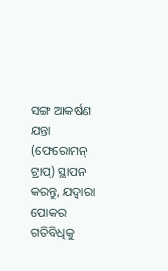ସଙ୍ଗ ଆକର୍ଷଣ ଯନ୍ତା (ଫେରୋମନ୍ ଟ୍ରାପ୍) ସ୍ଥାପନ କରନ୍ତୁ, ଯଦ୍ଵାରା ପୋକର ଗତିବିଧିକୁ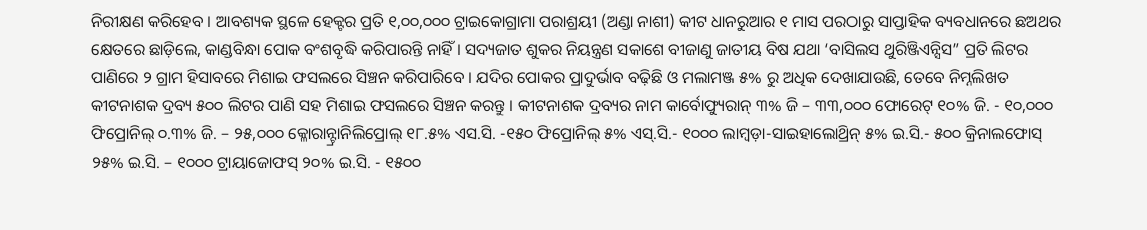ନିରୀକ୍ଷଣ କରିହେବ । ଆବଶ୍ୟକ ସ୍ଥଳେ ହେକ୍ଟର ପ୍ରତି ୧,୦୦,୦୦୦ ଟ୍ରାଇକୋଗ୍ରାମା ପରାଶ୍ରୟୀ (ଅଣ୍ଡା ନାଶୀ) କୀଟ ଧାନରୁଆର ୧ ମାସ ପରଠାରୁ ସାପ୍ତାହିକ ବ୍ୟବଧାନରେ ଛଅଥର କ୍ଷେତରେ ଛାଡ଼ିଲେ, କାଣ୍ଡବିନ୍ଧା ପୋକ ବଂଶବୃଦ୍ଧି କରିପାରନ୍ତି ନାହିଁ । ସଦ୍ୟଜାତ ଶୁକର ନିୟନ୍ତ୍ରଣ ସକାଶେ ବୀଜାଣୁ ଜାତୀୟ ବିଷ ଯଥା ‘ବାସିଲସ ଥୁରିଞ୍ଜିଏନ୍ସିସ” ପ୍ରତି ଲିଟର ପାଣିରେ ୨ ଗ୍ରାମ ହିସାବରେ ମିଶାଇ ଫସଲରେ ସିଞ୍ଚନ କରିପାରିବେ । ଯଦିର ପୋକର ପ୍ରାଦୁର୍ଭାବ ବଢ଼ିଛି ଓ ମଲାମଞ୍ଜ ୫% ରୁ ଅଧିକ ଦେଖାଯାଉଛି, ତେବେ ନିମ୍ନଲିଖତ କୀଟନାଶକ ଦ୍ରବ୍ୟ ୫୦୦ ଲିଟର ପାଣି ସହ ମିଶାଇ ଫସଲରେ ସିଞ୍ଚନ କରନ୍ତୁ । କୀଟନାଶକ ଦ୍ରବ୍ୟର ନାମ କାର୍ବୋଫ୍ୟୁରାନ୍ ୩% ଜି – ୩୩,୦୦୦ ଫୋରେଟ୍ ୧୦% ଜି. - ୧୦,୦୦୦ ଫିପ୍ରୋନିଲ୍ ୦.୩% ଜି. – ୨୫,୦୦୦ କ୍ଳୋରାନ୍ଟ୍ରାନିଲିପ୍ରୋଲ୍ ୧୮.୫% ଏସ.ସି. -୧୫୦ ଫିପ୍ରୋନିଲ୍ ୫% ଏସ୍.ସି.- ୧୦୦୦ ଲାମ୍ବଡ଼ା-ସାଇହାଲୋଥ୍ରିନ୍ ୫% ଇ.ସି.- ୫୦୦ କ୍ରିନାଲଫୋସ୍ ୨୫% ଇ.ସି. – ୧୦୦୦ ଟ୍ରାୟାଜୋଫସ୍ ୨୦% ଇ.ସି. - ୧୫୦୦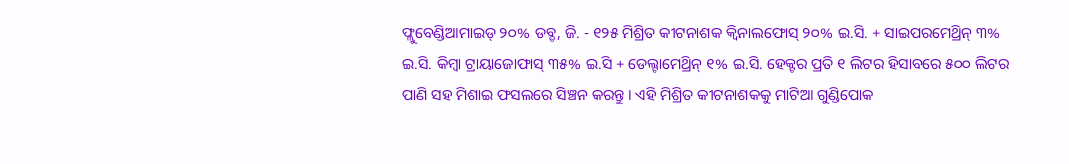ଫ୍ଲୁବେଣ୍ଡିଆମାଇଡ୍ ୨୦% ଡବ୍ଡ, ଜି. - ୧୨୫ ମିଶ୍ରିତ କୀଟନାଶକ କ୍ଵିନାଲଫୋସ୍ ୨୦% ଇ.ସି. + ସାଇପରମେଥ୍ରିନ୍ ୩% ଇ.ସି. କିମ୍ବା ଟ୍ରାୟାଜୋଫାସ୍ ୩୫% ଇ.ସି + ଡେଲ୍ଟାମେଥ୍ରିନ୍ ୧% ଇ.ସି. ହେକ୍ଟର ପ୍ରତି ୧ ଲିଟର ହିସାବରେ ୫୦୦ ଲିଟର ପାଣି ସହ ମିଶାଇ ଫସଲରେ ସିଞ୍ଚନ କରନ୍ତୁ । ଏହି ମିଶ୍ରିତ କୀଟନାଶକକୁ ମାଟିଆ ଗୁଣ୍ଡିପୋକ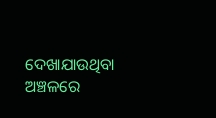ଦେଖାଯାଉଥିବା ଅଞ୍ଚଳରେ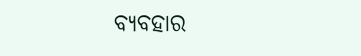ବ୍ୟବହାର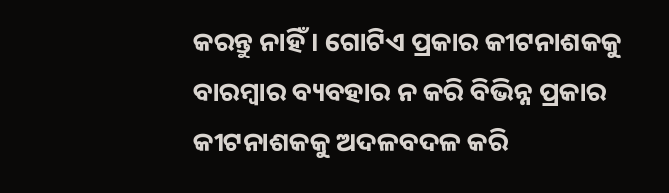କରନ୍ତୁ ନାହିଁ । ଗୋଟିଏ ପ୍ରକାର କୀଟନାଶକକୁ ବାରମ୍ବାର ବ୍ୟବହାର ନ କରି ବିଭିନ୍ନ ପ୍ରକାର କୀଟନାଶକକୁ ଅଦଳବଦଳ କରି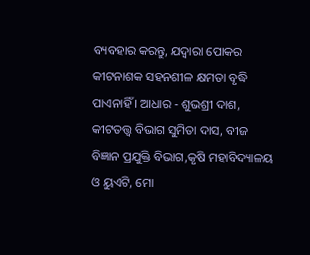ବ୍ୟବହାର କରନ୍ତୁ, ଯଦ୍ଵାରା ପୋକର କୀଟନାଶକ ସହନଶୀଳ କ୍ଷମତା ବୃଦ୍ଧି ପାଏନାହିଁ । ଆଧାର - ଶୁଭଶ୍ରୀ ଦାଶ, କୀଟତତ୍ତ୍ଵ ବିଭାଗ ସୁମିତା ଦାସ, ବୀଜ ବିଜ୍ଞାନ ପ୍ରଯୁକ୍ତି ବିଭାଗ,କୃଷି ମହାବିଦ୍ୟାଳୟ ଓ ୟୁଏଟି, ମୋ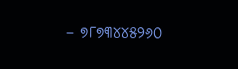– ୭୮୭୩୪୪୫୨୬୦